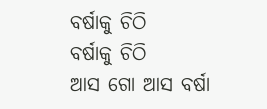ବର୍ଷାକୁ ଚିଠି
ବର୍ଷାକୁ ଚିଠି
ଆସ ଗୋ ଆସ ବର୍ଷା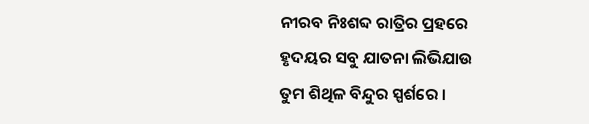ନୀରବ ନିଃଶବ୍ଦ ରାତ୍ରିର ପ୍ରହରେ
ହୃଦୟର ସବୁ ଯାତନା ଲିଭିଯାଉ
ତୁମ ଶିଥିଳ ବିନ୍ଦୁର ସ୍ପର୍ଶରେ ।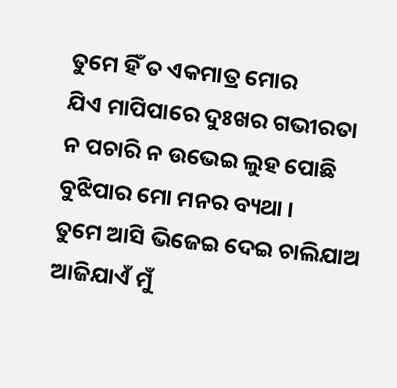ତୁମେ ହିଁ ତ ଏକମାତ୍ର ମୋର
ଯିଏ ମାପିପାରେ ଦୁଃଖର ଗଭୀରତା
ନ ପଚାରି ନ ଉଭେଇ ଲୁହ ପୋଛି
ବୁଝିପାର ମୋ ମନର ବ୍ୟଥା ।
ତୁମେ ଆସି ଭିଜେଇ ଦେଇ ଚାଲିଯାଅ
ଆଜିଯାଏଁ ମୁଁ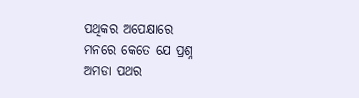ପଥିକର ଅପେକ୍ଷାରେ
ମନରେ କେତେ ଯେ ପ୍ରଶ୍ନ
ଅମଡା ପଥର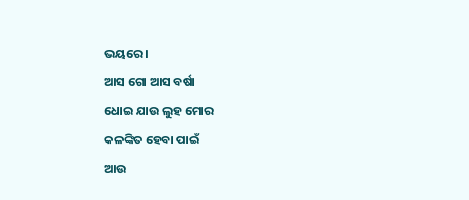ଭୟରେ।
ଆସ ଗୋ ଆସ ବର୍ଷା
ଧୋଇ ଯାଉ ଲୁହ ମୋର
କଳଙ୍କିତ ହେବା ପାଇଁ
ଆଉ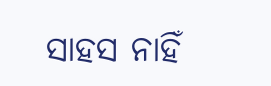ସାହସ ନାହିଁ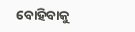ବୋହିବାକୁ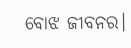ବୋଝ ଜୀବନର।